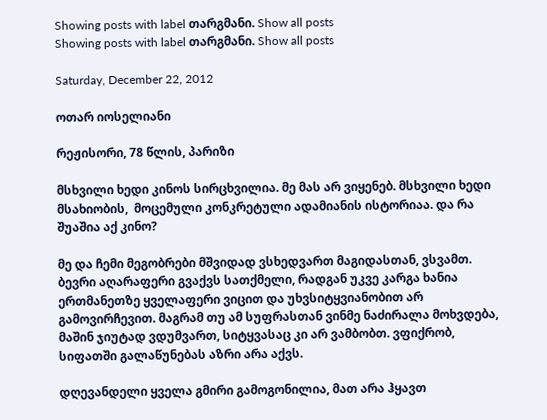Showing posts with label თარგმანი. Show all posts
Showing posts with label თარგმანი. Show all posts

Saturday, December 22, 2012

ოთარ იოსელიანი

რეჟისორი, 78 წლის, პარიზი

მსხვილი ხედი კინოს სირცხვილია. მე მას არ ვიყენებ. მსხვილი ხედი მსახიობის,  მოცემული კონკრეტული ადამიანის ისტორიაა. და რა შუაშია აქ კინო?

მე და ჩემი მეგობრები მშვიდად ვსხედვართ მაგიდასთან, ვსვამთ. ბევრი აღარაფერი გვაქვს სათქმელი, რადგან უკვე კარგა ხანია ერთმანეთზე ყველაფერი ვიცით და უხვსიტყვიანობით არ გამოვირჩევით. მაგრამ თუ ამ სუფრასთან ვინმე ნაძირალა მოხვდება, მაშინ ჯიუტად ვდუმვართ, სიტყვასაც კი არ ვამბობთ. ვფიქრობ, სიფათში გალაწუნებას აზრი არა აქვს.

დღევანდელი ყველა გმირი გამოგონილია, მათ არა ჰყავთ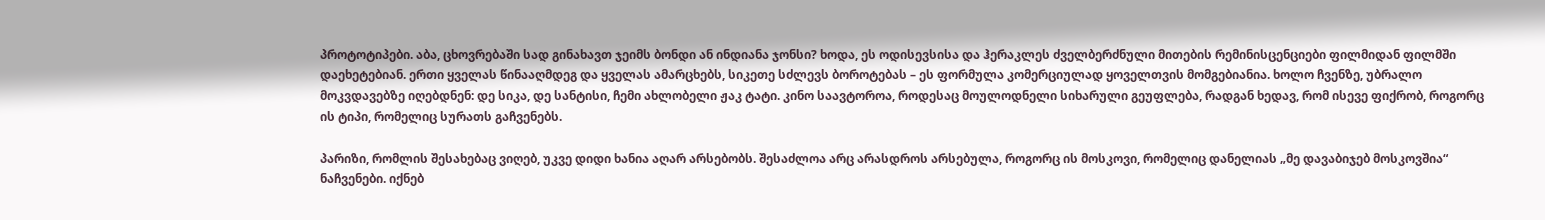პროტოტიპები. აბა, ცხოვრებაში სად გინახავთ ჯეიმს ბონდი ან ინდიანა ჯონსი? ხოდა, ეს ოდისევსისა და ჰერაკლეს ძველბერძნული მითების რემინისცენციები ფილმიდან ფილმში დაეხეტებიან. ერთი ყველას წინააღმდეგ და ყველას ამარცხებს, სიკეთე სძლევს ბოროტებას – ეს ფორმულა კომერციულად ყოველთვის მომგებიანია. ხოლო ჩვენზე, უბრალო მოკვდავებზე იღებდნენ: დე სიკა, დე სანტისი, ჩემი ახლობელი ჟაკ ტატი. კინო საავტოროა, როდესაც მოულოდნელი სიხარული გეუფლება, რადგან ხედავ, რომ ისევე ფიქრობ, როგორც ის ტიპი, რომელიც სურათს გაჩვენებს.

პარიზი, რომლის შესახებაც ვიღებ, უკვე დიდი ხანია აღარ არსებობს. შესაძლოა არც არასდროს არსებულა, როგორც ის მოსკოვი, რომელიც დანელიას „მე დავაბიჯებ მოსკოვშია“ ნაჩვენები. იქნებ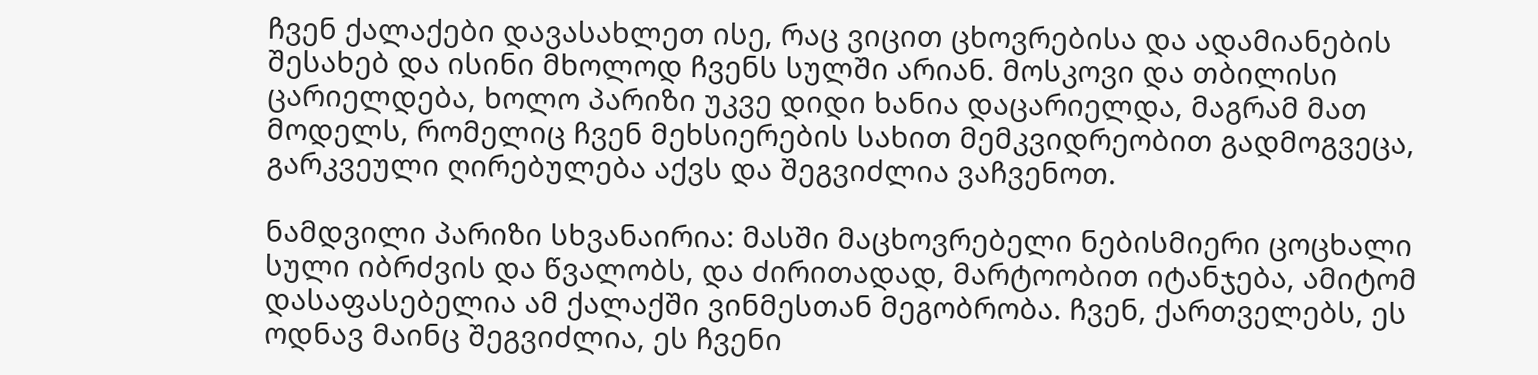ჩვენ ქალაქები დავასახლეთ ისე, რაც ვიცით ცხოვრებისა და ადამიანების შესახებ და ისინი მხოლოდ ჩვენს სულში არიან. მოსკოვი და თბილისი ცარიელდება, ხოლო პარიზი უკვე დიდი ხანია დაცარიელდა, მაგრამ მათ მოდელს, რომელიც ჩვენ მეხსიერების სახით მემკვიდრეობით გადმოგვეცა, გარკვეული ღირებულება აქვს და შეგვიძლია ვაჩვენოთ.

ნამდვილი პარიზი სხვანაირია: მასში მაცხოვრებელი ნებისმიერი ცოცხალი სული იბრძვის და წვალობს, და ძირითადად, მარტოობით იტანჯება, ამიტომ დასაფასებელია ამ ქალაქში ვინმესთან მეგობრობა. ჩვენ, ქართველებს, ეს ოდნავ მაინც შეგვიძლია, ეს ჩვენი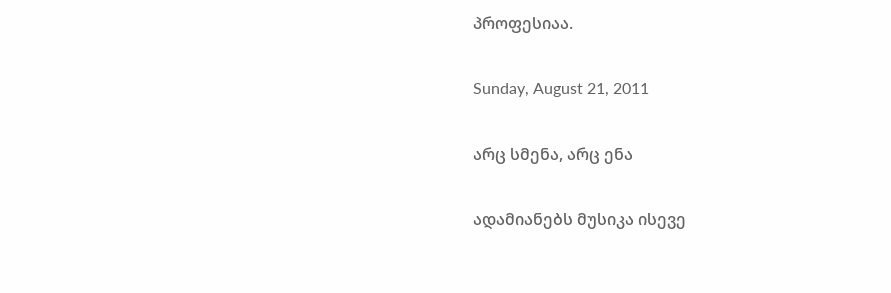პროფესიაა.

Sunday, August 21, 2011

არც სმენა, არც ენა

ადამიანებს მუსიკა ისევე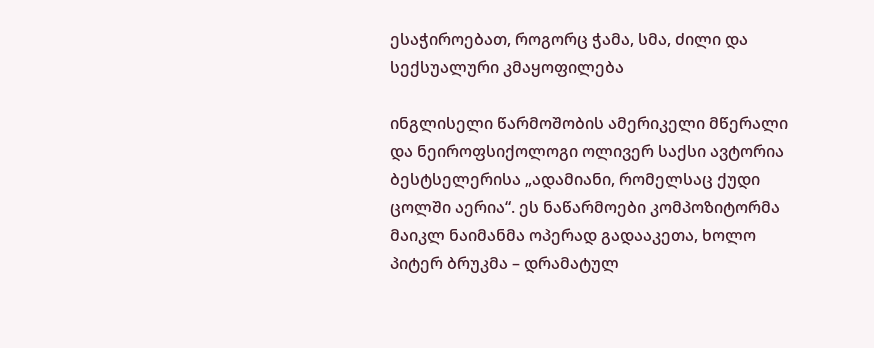ესაჭიროებათ, როგორც ჭამა, სმა, ძილი და სექსუალური კმაყოფილება

ინგლისელი წარმოშობის ამერიკელი მწერალი და ნეიროფსიქოლოგი ოლივერ საქსი ავტორია ბესტსელერისა „ადამიანი, რომელსაც ქუდი ცოლში აერია“. ეს ნაწარმოები კომპოზიტორმა მაიკლ ნაიმანმა ოპერად გადააკეთა, ხოლო პიტერ ბრუკმა – დრამატულ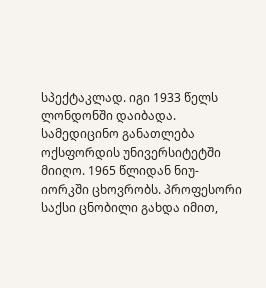სპექტაკლად. იგი 1933 წელს ლონდონში დაიბადა. სამედიცინო განათლება ოქსფორდის უნივერსიტეტში მიიღო. 1965 წლიდან ნიუ-იორკში ცხოვრობს. პროფესორი საქსი ცნობილი გახდა იმით,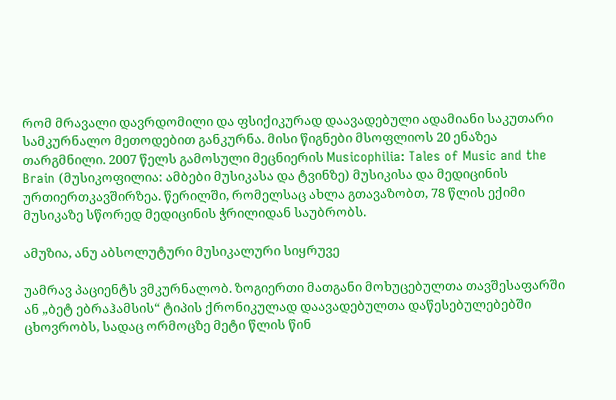რომ მრავალი დავრდომილი და ფსიქიკურად დაავადებული ადამიანი საკუთარი სამკურნალო მეთოდებით განკურნა. მისი წიგნები მსოფლიოს 20 ენაზეა თარგმნილი. 2007 წელს გამოსული მეცნიერის Musicophilia: Tales of Music and the Brain (მუსიკოფილია: ამბები მუსიკასა და ტვინზე) მუსიკისა და მედიცინის ურთიერთკავშირზეა. წერილში, რომელსაც ახლა გთავაზობთ, 78 წლის ექიმი მუსიკაზე სწორედ მედიცინის ჭრილიდან საუბრობს.

ამუზია, ანუ აბსოლუტური მუსიკალური სიყრუვე

უამრავ პაციენტს ვმკურნალობ. ზოგიერთი მათგანი მოხუცებულთა თავშესაფარში ან „ბეტ ებრაჰამსის“ ტიპის ქრონიკულად დაავადებულთა დაწესებულებებში ცხოვრობს, სადაც ორმოცზე მეტი წლის წინ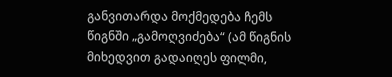განვითარდა მოქმედება ჩემს წიგნში „გამოღვიძება“ (ამ წიგნის მიხედვით გადაიღეს ფილმი,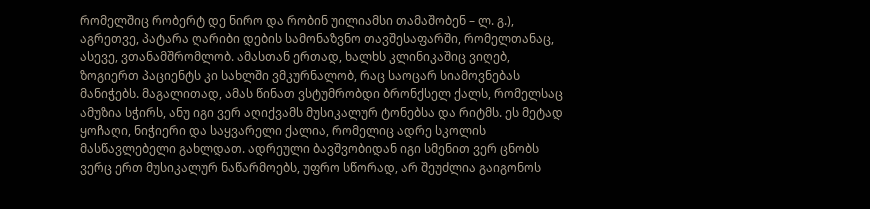რომელშიც რობერტ დე ნირო და რობინ უილიამსი თამაშობენ – ლ. გ.), აგრეთვე, პატარა ღარიბი დების სამონაზვნო თავშესაფარში, რომელთანაც, ასევე, ვთანამშრომლობ. ამასთან ერთად, ხალხს კლინიკაშიც ვიღებ, ზოგიერთ პაციენტს კი სახლში ვმკურნალობ, რაც საოცარ სიამოვნებას მანიჭებს. მაგალითად, ამას წინათ ვსტუმრობდი ბრონქსელ ქალს, რომელსაც ამუზია სჭირს, ანუ იგი ვერ აღიქვამს მუსიკალურ ტონებსა და რიტმს. ეს მეტად ყოჩაღი, ნიჭიერი და საყვარელი ქალია, რომელიც ადრე სკოლის მასწავლებელი გახლდათ. ადრეული ბავშვობიდან იგი სმენით ვერ ცნობს ვერც ერთ მუსიკალურ ნაწარმოებს, უფრო სწორად, არ შეუძლია გაიგონოს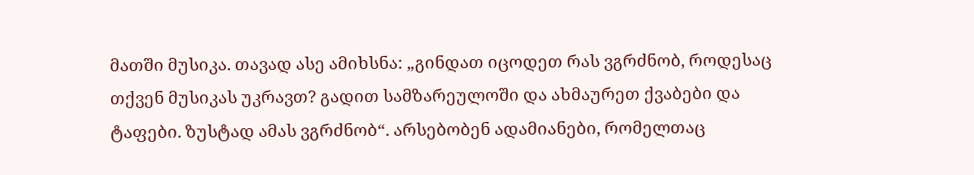მათში მუსიკა. თავად ასე ამიხსნა: „გინდათ იცოდეთ რას ვგრძნობ, როდესაც თქვენ მუსიკას უკრავთ? გადით სამზარეულოში და ახმაურეთ ქვაბები და ტაფები. ზუსტად ამას ვგრძნობ“. არსებობენ ადამიანები, რომელთაც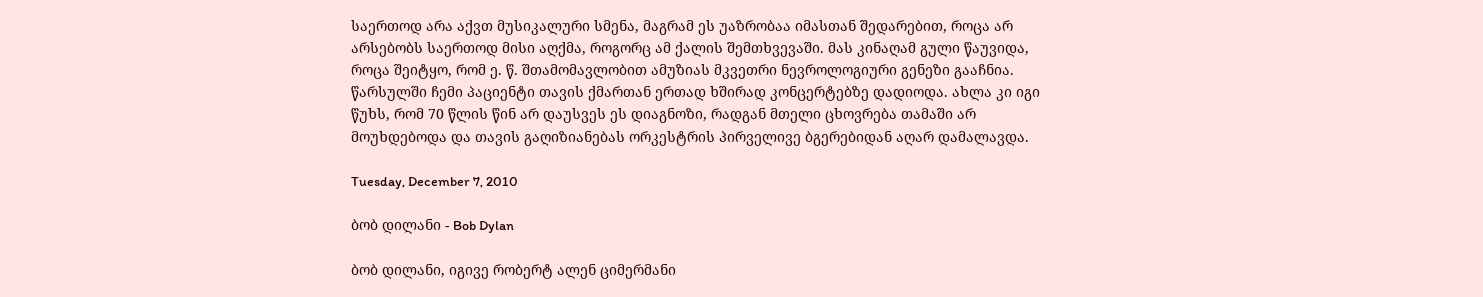საერთოდ არა აქვთ მუსიკალური სმენა, მაგრამ ეს უაზრობაა იმასთან შედარებით, როცა არ არსებობს საერთოდ მისი აღქმა, როგორც ამ ქალის შემთხვევაში. მას კინაღამ გული წაუვიდა, როცა შეიტყო, რომ ე. წ. შთამომავლობით ამუზიას მკვეთრი ნევროლოგიური გენეზი გააჩნია. წარსულში ჩემი პაციენტი თავის ქმართან ერთად ხშირად კონცერტებზე დადიოდა. ახლა კი იგი წუხს, რომ 70 წლის წინ არ დაუსვეს ეს დიაგნოზი, რადგან მთელი ცხოვრება თამაში არ მოუხდებოდა და თავის გაღიზიანებას ორკესტრის პირველივე ბგერებიდან აღარ დამალავდა.

Tuesday, December 7, 2010

ბობ დილანი - Bob Dylan

ბობ დილანი, იგივე რობერტ ალენ ციმერმანი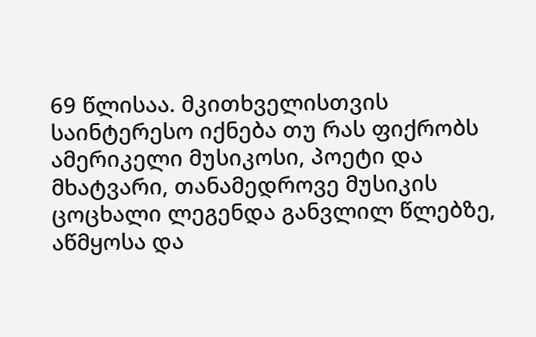69 წლისაა. მკითხველისთვის საინტერესო იქნება თუ რას ფიქრობს ამერიკელი მუსიკოსი, პოეტი და მხატვარი, თანამედროვე მუსიკის ცოცხალი ლეგენდა განვლილ წლებზე, აწმყოსა და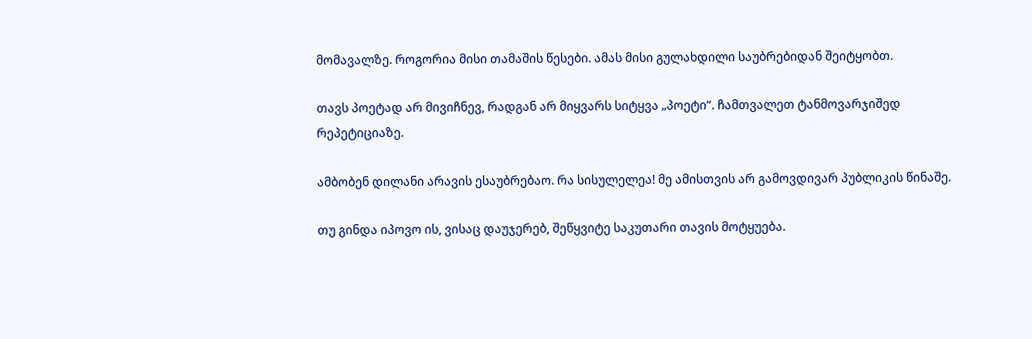მომავალზე. როგორია მისი თამაშის წესები. ამას მისი გულახდილი საუბრებიდან შეიტყობთ.

თავს პოეტად არ მივიჩნევ, რადგან არ მიყვარს სიტყვა „პოეტი“. ჩამთვალეთ ტანმოვარჯიშედ რეპეტიციაზე.

ამბობენ დილანი არავის ესაუბრებაო. რა სისულელეა! მე ამისთვის არ გამოვდივარ პუბლიკის წინაშე.

თუ გინდა იპოვო ის, ვისაც დაუჯერებ, შეწყვიტე საკუთარი თავის მოტყუება.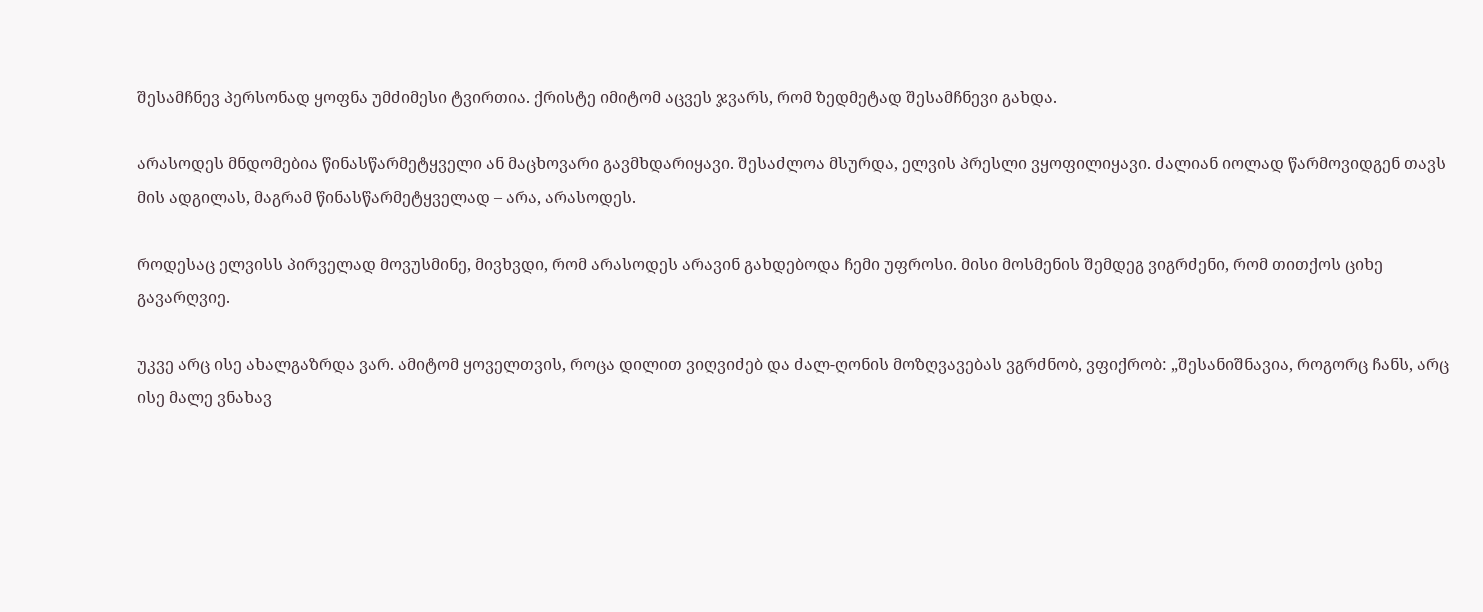შესამჩნევ პერსონად ყოფნა უმძიმესი ტვირთია. ქრისტე იმიტომ აცვეს ჯვარს, რომ ზედმეტად შესამჩნევი გახდა.

არასოდეს მნდომებია წინასწარმეტყველი ან მაცხოვარი გავმხდარიყავი. შესაძლოა მსურდა, ელვის პრესლი ვყოფილიყავი. ძალიან იოლად წარმოვიდგენ თავს მის ადგილას, მაგრამ წინასწარმეტყველად – არა, არასოდეს.

როდესაც ელვისს პირველად მოვუსმინე, მივხვდი, რომ არასოდეს არავინ გახდებოდა ჩემი უფროსი. მისი მოსმენის შემდეგ ვიგრძენი, რომ თითქოს ციხე გავარღვიე.

უკვე არც ისე ახალგაზრდა ვარ. ამიტომ ყოველთვის, როცა დილით ვიღვიძებ და ძალ-ღონის მოზღვავებას ვგრძნობ, ვფიქრობ: „შესანიშნავია, როგორც ჩანს, არც ისე მალე ვნახავ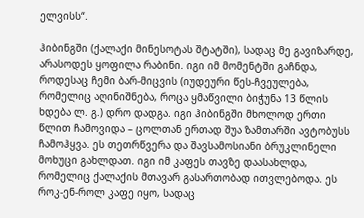ელვისს“.

ჰიბინგში (ქალაქი მინესოტას შტატში), სადაც მე გავიზარდე, არასოდეს ყოფილა რაბინი. იგი იმ მომენტში გაჩნდა, როდესაც ჩემი ბარ-მიცვის (იუდეური წეს-ჩვეულება, რომელიც აღინიშნება, როცა ყმაწვილი ბიჭუნა 13 წლის ხდება ლ. გ.) დრო დადგა. იგი ჰიბინგში მხოლოდ ერთი წლით ჩამოვიდა – ცოლთან ერთად შუა ზამთარში ავტობუსს ჩამოჰყვა. ეს თეთრწვერა და შავსამოსიანი ბრუკლინელი მოხუცი გახლდათ. იგი იმ კაფეს თავზე დაასახლდა, რომელიც ქალაქის მთავარ გასართობად ითვლებოდა. ეს როკ-ენ-როლ კაფე იყო, სადაც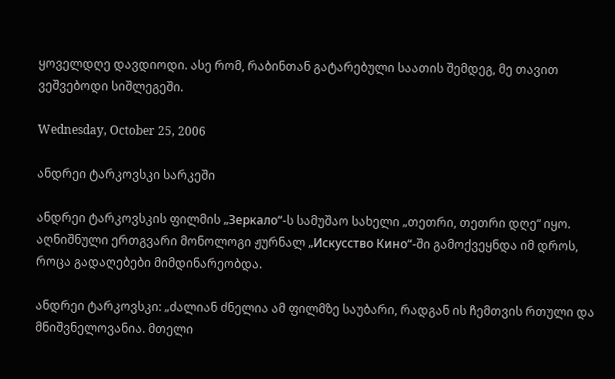ყოველდღე დავდიოდი. ასე რომ, რაბინთან გატარებული საათის შემდეგ, მე თავით ვეშვებოდი სიშლეგეში.

Wednesday, October 25, 2006

ანდრეი ტარკოვსკი სარკეში

ანდრეი ტარკოვსკის ფილმის „Зеркало“-ს სამუშაო სახელი „თეთრი, თეთრი დღე“ იყო. აღნიშნული ერთგვარი მონოლოგი ჟურნალ „Искусство Кино“-ში გამოქვეყნდა იმ დროს, როცა გადაღებები მიმდინარეობდა.

ანდრეი ტარკოვსკი: „ძალიან ძნელია ამ ფილმზე საუბარი, რადგან ის ჩემთვის რთული და მნიშვნელოვანია. მთელი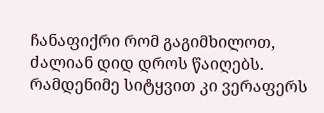ჩანაფიქრი რომ გაგიმხილოთ, ძალიან დიდ დროს წაიღებს. რამდენიმე სიტყვით კი ვერაფერს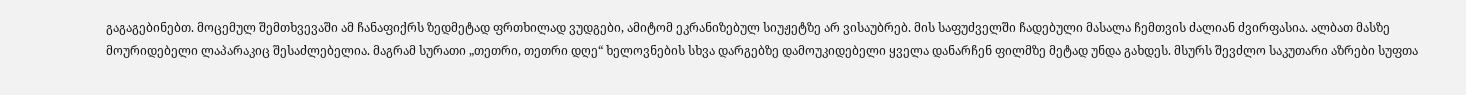გაგაგებინებთ. მოცემულ შემთხვევაში ამ ჩანაფიქრს ზედმეტად ფრთხილად ვუდგები, ამიტომ ეკრანიზებულ სიუჟეტზე არ ვისაუბრებ. მის საფუძველში ჩადებული მასალა ჩემთვის ძალიან ძვირფასია. ალბათ მასზე მოურიდებელი ლაპარაკიც შესაძლებელია. მაგრამ სურათი „თეთრი, თეთრი დღე“ ხელოვნების სხვა დარგებზე დამოუკიდებელი ყველა დანარჩენ ფილმზე მეტად უნდა გახდეს. მსურს შევძლო საკუთარი აზრები სუფთა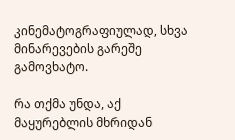კინემატოგრაფიულად, სხვა მინარევების გარეშე გამოვხატო.

რა თქმა უნდა, აქ მაყურებლის მხრიდან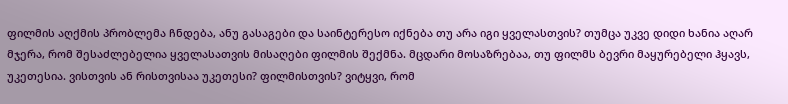ფილმის აღქმის პრობლემა ჩნდება, ანუ გასაგები და საინტერესო იქნება თუ არა იგი ყველასთვის? თუმცა უკვე დიდი ხანია აღარ მჯერა, რომ შესაძლებელია ყველასათვის მისაღები ფილმის შექმნა. მცდარი მოსაზრებაა, თუ ფილმს ბევრი მაყურებელი ჰყავს, უკეთესია. ვისთვის ან რისთვისაა უკეთესი? ფილმისთვის? ვიტყვი, რომ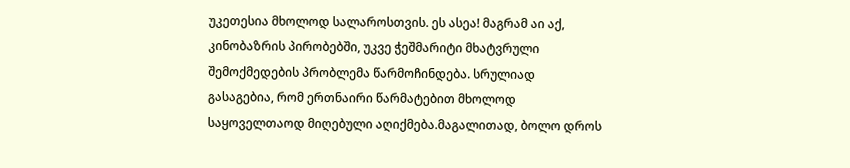უკეთესია მხოლოდ სალაროსთვის. ეს ასეა! მაგრამ აი აქ, კინობაზრის პირობებში, უკვე ჭეშმარიტი მხატვრული შემოქმედების პრობლემა წარმოჩინდება. სრულიად გასაგებია, რომ ერთნაირი წარმატებით მხოლოდ საყოველთაოდ მიღებული აღიქმება.მაგალითად, ბოლო დროს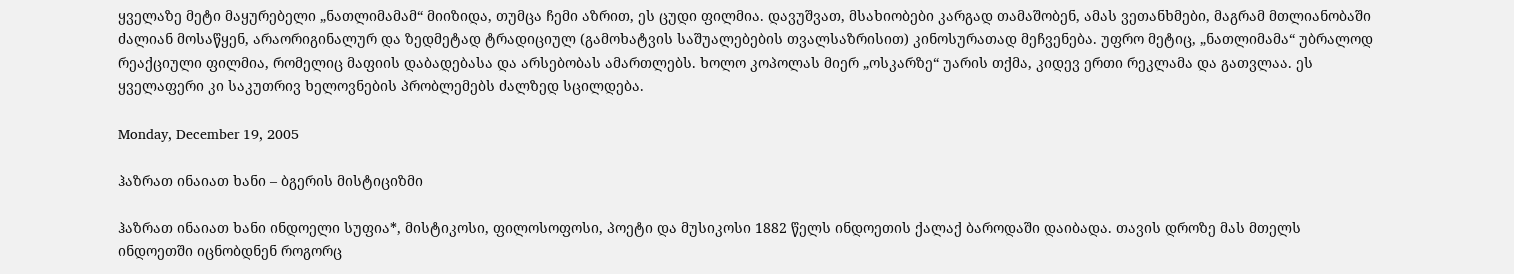ყველაზე მეტი მაყურებელი „ნათლიმამამ“ მიიზიდა, თუმცა ჩემი აზრით, ეს ცუდი ფილმია. დავუშვათ, მსახიობები კარგად თამაშობენ, ამას ვეთანხმები, მაგრამ მთლიანობაში ძალიან მოსაწყენ, არაორიგინალურ და ზედმეტად ტრადიციულ (გამოხატვის საშუალებების თვალსაზრისით) კინოსურათად მეჩვენება. უფრო მეტიც, „ნათლიმამა“ უბრალოდ რეაქციული ფილმია, რომელიც მაფიის დაბადებასა და არსებობას ამართლებს. ხოლო კოპოლას მიერ „ოსკარზე“ უარის თქმა, კიდევ ერთი რეკლამა და გათვლაა. ეს ყველაფერი კი საკუთრივ ხელოვნების პრობლემებს ძალზედ სცილდება.

Monday, December 19, 2005

ჰაზრათ ინაიათ ხანი – ბგერის მისტიციზმი

ჰაზრათ ინაიათ ხანი ინდოელი სუფია*, მისტიკოსი, ფილოსოფოსი, პოეტი და მუსიკოსი 1882 წელს ინდოეთის ქალაქ ბაროდაში დაიბადა. თავის დროზე მას მთელს ინდოეთში იცნობდნენ როგორც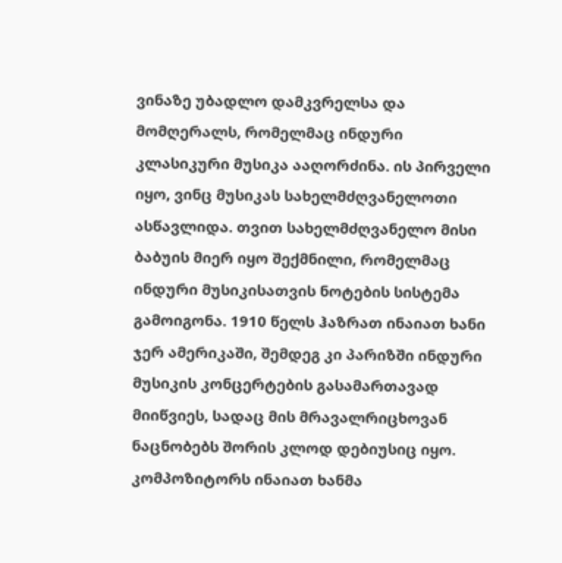ვინაზე უბადლო დამკვრელსა და მომღერალს, რომელმაც ინდური კლასიკური მუსიკა ააღორძინა. ის პირველი იყო, ვინც მუსიკას სახელმძღვანელოთი ასწავლიდა. თვით სახელმძღვანელო მისი ბაბუის მიერ იყო შექმნილი, რომელმაც ინდური მუსიკისათვის ნოტების სისტემა გამოიგონა. 1910 წელს ჰაზრათ ინაიათ ხანი ჯერ ამერიკაში, შემდეგ კი პარიზში ინდური მუსიკის კონცერტების გასამართავად მიიწვიეს, სადაც მის მრავალრიცხოვან ნაცნობებს შორის კლოდ დებიუსიც იყო. კომპოზიტორს ინაიათ ხანმა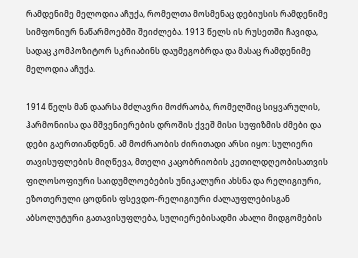რამდენიმე მელოდია აჩუქა, რომელთა მოსმენაც დებიუსის რამდენიმე სიმფონიურ ნაწარმოებში შეიძლება. 1913 წელს ის რუსეთში ჩავიდა, სადაც კომპოზიტორ სკრიაბინს დაუმეგობრდა და მასაც რამდენიმე მელოდია აჩუქა.

1914 წელს მან დაარსა მძლავრი მოძრაობა, რომელშიც სიყვარულის, ჰარმონიისა და მშვენიერების დროშის ქვეშ მისი სუფიზმის ძმები და დები გაერთიანდნენ. ამ მოძრაობის ძირითადი არსი იყო: სულიერი თავისუფლების მიღწევა, მთელი კაცობრიობის კეთილდღეობისათვის ფილოსოფიური საიდუმლოებების უნიკალური ახსნა და რელიგიური, ეზოთერული ცოდნის ფსევდო-რელიგიური ძალაუფლებისგან აბსოლუტური გათავისუფლება, სულიერებისადმი ახალი მიდგომების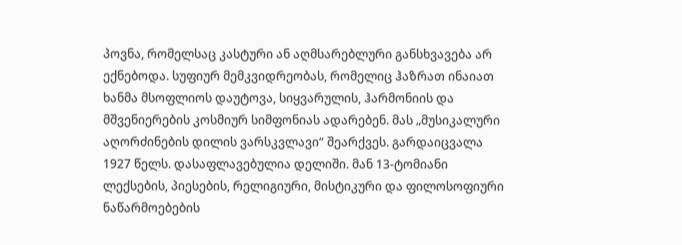პოვნა, რომელსაც კასტური ან აღმსარებლური განსხვავება არ ექნებოდა. სუფიურ მემკვიდრეობას, რომელიც ჰაზრათ ინაიათ ხანმა მსოფლიოს დაუტოვა, სიყვარულის, ჰარმონიის და მშვენიერების კოსმიურ სიმფონიას ადარებენ. მას „მუსიკალური აღორძინების დილის ვარსკვლავი“ შეარქვეს. გარდაიცვალა 1927 წელს. დასაფლავებულია დელიში. მან 13-ტომიანი ლექსების, პიესების, რელიგიური, მისტიკური და ფილოსოფიური ნაწარმოებების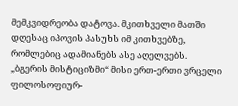მემკვიდრეობა დატოვა. მკითხველი მათში დღესაც იპოვის პასუხს იმ კითხვებზე, რომლებიც ადამიანებს ასე აღელვებს. „ბგერის მისტიციზმი“ მისი ერთ-ერთი ვრცელი ფილოსოფიურ-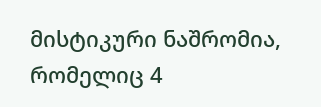მისტიკური ნაშრომია, რომელიც 4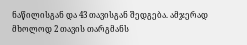ნაწილისგან და 43 თავისგან შედგება. ამჯერად მხოლოდ 2 თავის თარგმანს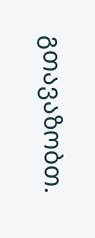გთავაზობთ.